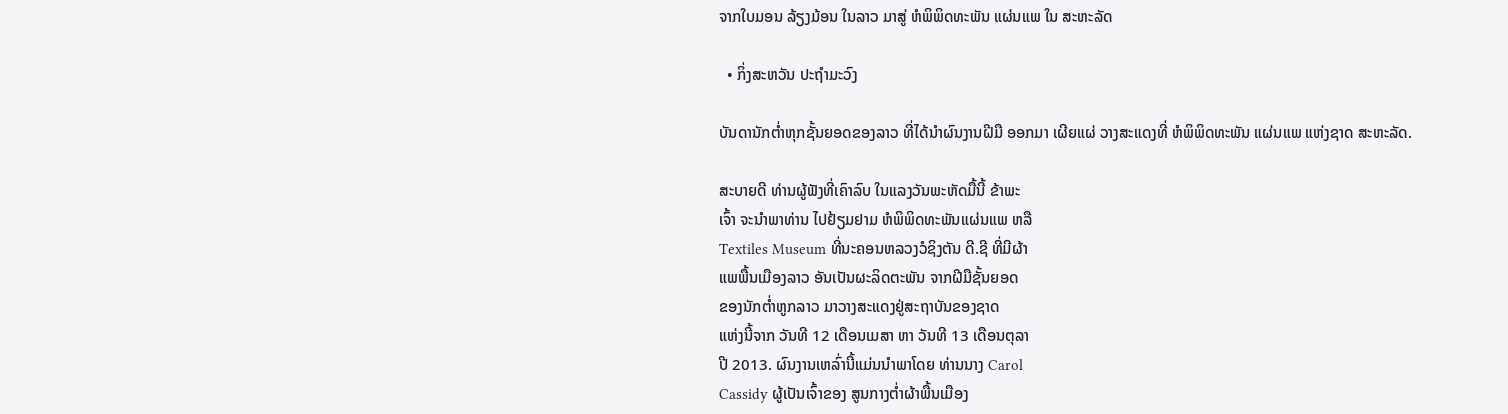ຈາກໃບມອນ ລ້ຽງມ້ອນ ໃນລາວ ມາສູ່ ຫໍພິພິດທະພັນ ແຜ່ນແພ ໃນ ສະຫະລັດ

  • ກິ່ງສະຫວັນ ປະຖຳມະວົງ

ບັນດານັກຕໍ່າຫຸກຊັ້ນຍອດຂອງລາວ ທີ່ໄດ້ນໍາຜົນງານຝີມື ອອກມາ ເຜີຍແຜ່ ວາງສະແດງທີ່ ຫໍພິພິດທະພັນ ແຜ່ນແພ ແຫ່ງຊາດ ສະຫະລັດ.

ສະບາຍດີ ທ່ານຜູ້ຟັງທີ່ເຄົາລົບ ໃນແລງວັນພະຫັດມື້ນີ້ ຂ້າພະ
ເຈົ້າ ຈະນຳພາທ່ານ ໄປຢ້ຽມຢາມ ຫໍພິພິດທະພັນແຜ່ນແພ ຫລື
Textiles Museum ທີ່ນະຄອນຫລວງວໍຊິງຕັນ ດີ.ຊີ ທີ່ມີຜ້າ
ແພພື້ນເມືອງລາວ ອັນເປັນຜະລິດຕະພັນ ຈາກຝີມືຊັ້ນຍອດ
ຂອງນັກຕໍ່າຫູກລາວ ມາວາງສະແດງຢູ່ສະຖາບັນຂອງຊາດ
ແຫ່ງນີ້ຈາກ ວັນທີ 12 ເດືອນເມສາ ຫາ ວັນທີ 13 ເດືອນຕຸລາ
ປີ 2013. ຜົນງານເຫລົ່ານີ້ແມ່ນນໍາພາໂດຍ ທ່ານນາງ Carol
Cassidy ຜູ້ເປັນເຈົ້າຂອງ ສູນກາງຕໍ່າຜ້າພື້ນເມືອງ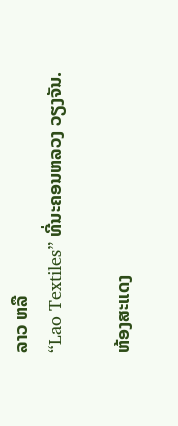ລາວ ຫລື
“Lao Textiles” ທີ່ນະຄອນຫລວງ ວຽງຈັນ.

ຫ້ອງສະແດງ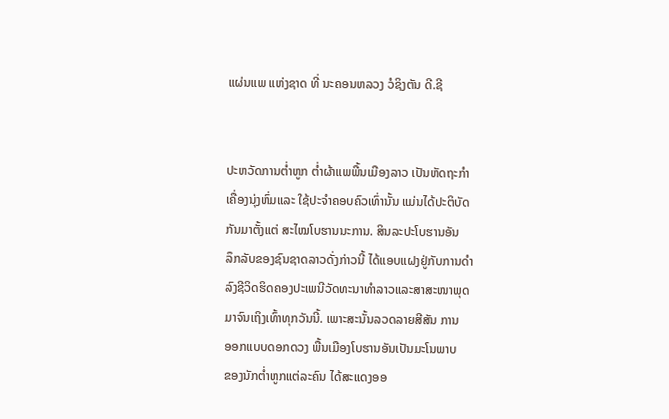ແຜ່ນແພ ແຫ່ງຊາດ ທີ່ ນະຄອນຫລວງ ວໍຊິງຕັນ ດີ.ຊີ


ປະຫວັດການຕໍ່າຫູກ ຕໍ່າຜ້າແພພື້ນເມືອງລາວ ເປັນຫັດຖະກຳ
ເຄື່ອງນຸ່ງຫົ່ມແລະ ໃຊ້ປະຈຳຄອບຄົວເທົ່ານັ້ນ ແມ່ນໄດ້ປະຕິບັດ
ກັນມາຕັ້ງແຕ່ ສະໄໝໂບຮານນະການ. ສິນລະປະໂບຮານອັນ
ລຶກລັບຂອງຊົນຊາດລາວດັ່ງກ່າວນີ້ ໄດ້ແອບແຝງຢູ່ກັບການດຳ
ລົງຊີວິດຮິດຄອງປະເພນີວັດທະນາທຳລາວແລະສາສະໜາພຸດ
ມາຈົນເຖິງເທົ້າທຸກວັນນີ້. ເພາະສະນັ້ນລວດລາຍສີສັນ ການ
ອອກແບບດອກດວງ ພື້ນເມືອງໂບຮານອັນເປັນມະໂນພາບ
ຂອງນັກຕ່ຳຫູກແຕ່ລະຄົນ ໄດ້ສະແດງອອ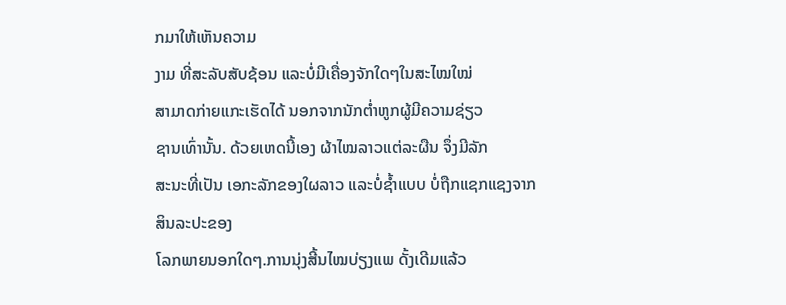ກມາໃຫ້ເຫັນຄວາມ
ງາມ ທີ່ສະລັບສັບຊ້ອນ ແລະບໍ່ມີເຄື່ອງຈັກໃດໆໃນສະໄໝໃໝ່
ສາມາດກ່າຍແກະເຮັດໄດ້ ນອກຈາກນັກຕ່ຳຫູກຜູ້ມີຄວາມຊ່ຽວ
ຊານເທົ່ານັ້ນ. ດ້ວຍເຫດນີ້ເອງ ຜ້າໄໝລາວແຕ່ລະຜືນ ຈຶ່ງມີລັກ
ສະນະທີ່ເປັນ ເອກະລັກຂອງໃຜລາວ ແລະບໍ່ຊ້ຳແບບ ບໍ່ຖືກແຊກແຊງຈາກສິນລະປະຂອງ
ໂລກພາຍນອກໃດໆ.ການນຸ່ງສີ້ນໄໝບ່ຽງແພ ດັ້ງເດີມແລ້ວ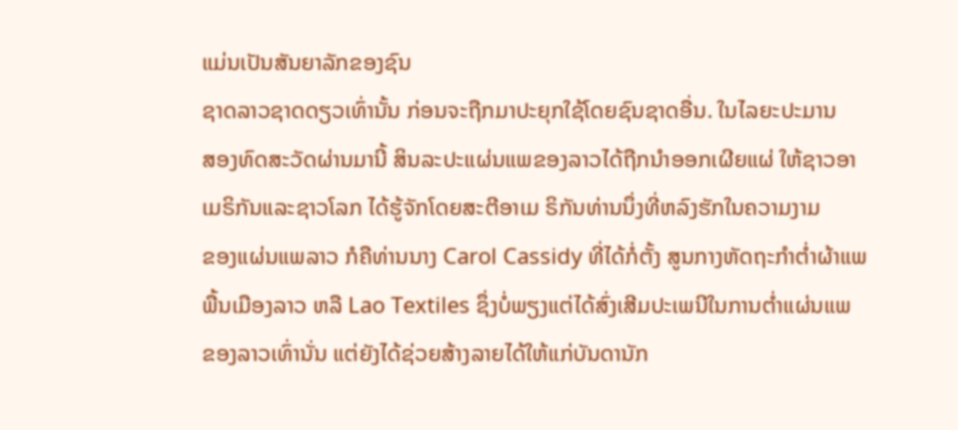ແມ່ນເປັນສັນຍາລັກຂອງຊົນ
ຊາດລາວຊາດດຽວເທົ່ານັ້ນ ກ່ອນຈະຖືກມາປະຍຸກໃຊ້ໂດຍຊົນຊາດອື່ນ. ໃນໄລຍະປະມານ
ສອງທົດສະວັດຜ່ານມານີ້ ສິນລະປະແຜ່ນແພຂອງລາວໄດ້ຖືກນໍາອອກເຜີຍແຜ່ ໃຫ້ຊາວອາ
ເມຣິກັນແລະຊາວໂລກ ໄດ້ຮູ້ຈັກໂດຍສະຕີອາເມ ຣິກັນທ່ານນຶ່ງທີ່ຫລົງຮັກໃນຄວາມງາມ
ຂອງແຜ່ນແພລາວ ກໍຄືທ່ານນາງ Carol Cassidy ທີ່ໄດ້ກໍ່ຕັ້ງ ສູນກາງຫັດຖະກໍາຕໍ່າຜ້າແພ
ພື້ນເມືອງລາວ ຫລື Lao Textiles ຊຶ່ງບໍ່ພຽງແຕ່ໄດ້ສົ່ງເສີມປະເພນີໃນການຕໍ່າແຜ່ນແພ
ຂອງລາວເທົ່ານັ່ນ ແຕ່ຍັງໄດ້ຊ່ວຍສ້າງລາຍໄດ້ໃຫ້ແກ່ບັນດານັກ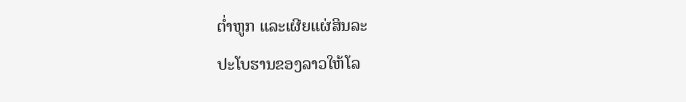ຕໍ່າຫູກ ແລະເຜີຍແຜ່ສິນລະ
ປະໂບຮານຂອງລາວໃຫ້ໂລ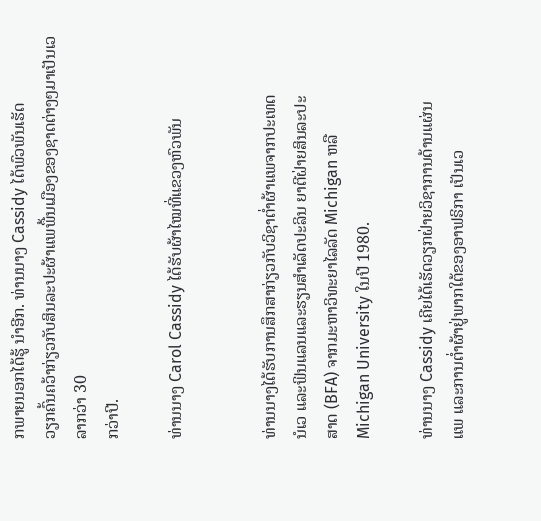ກພາຍນອກໄດ້ຮູ້ ນໍາອີກ. ທ່ານນາງ Cassidy ໄດ້ພົວພັນເຮັດ
ວຽກຄົ້ນຄວ້າກ່ຽວກັບສິນລະປະຜ້າແພພື້ນເມືອງຂອງຊາດຕ່າງໆມາເປັນເວລາກວ່າ 30
ກວ່າປີ.

ທ່ານນາງ Carol Cassidy ໄດ້ຮັບຜ້າໄໝທີ່ແຂວງຫົວພັນ


ທ່ານນາງໄດ້ຮັບການສຶກສາກ່ຽວກັບວິຊາຕໍ່າຜ້າແພຈາກປະເທດ
ນໍເວ ແລະຟິນແລນແລະຮຽນສໍາເລັດປະລິນ ຍາຕີຝ່າຍສິນລະປະ
ສາດ (BFA) ຈາກມະຫາວິທະຍາໄລລັດ Michigan ຫລື
Michigan University ໃນປີ 1980.

ທ່ານນາງ Cassidy ເຄີຍໄດ້ເຮັດວຽກຝ່າຍວິຊາການດ້ານແຜ່ນ
ແພ ແລະການຕໍ່າຜ້າຢູ່ພາກໃຕ້ຂອງອາຟຣິກາ ເປັນເວ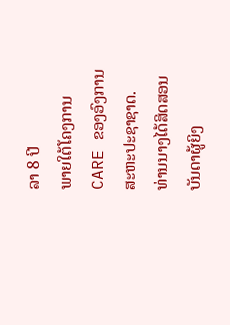ລາ 8 ປີ
ພາຍໃຕ້ໂຄງການ CARE ຂອງອົງການສະຫະປະຊາຊາດ.
ທ່ານນາງໄດ້ສິດສອນບັນດາຜູ້ຍິງ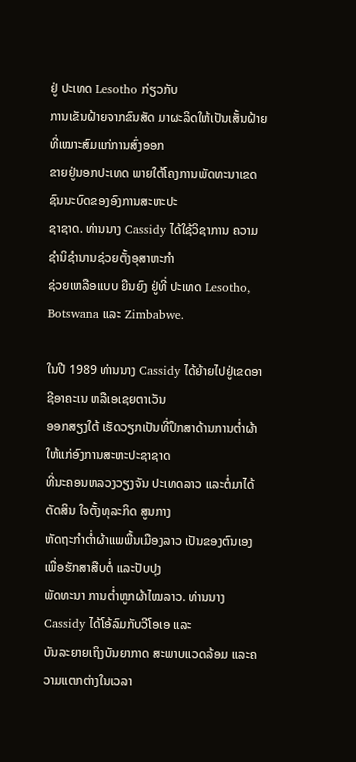ຢູ່ ປະເທດ Lesotho ກ່ຽວກັບ
ການເຂັນຝ້າຍຈາກຂົນສັດ ມາຜະລິດໃຫ້ເປັນເສັ້ນຝ້າຍທີ່ເໝາະສົມແກ່ການສົ່ງອອກ
ຂາຍຢູ່ນອກປະເທດ ພາຍໃຕ້ໂຄງການພັດທະນາເຂດຊົນນະບົດຂອງອົງການສະຫະປະ
ຊາຊາດ. ທ່ານນາງ Cassidy ໄດ້ໃຊ້ວິຊາການ ຄວາມຊໍານິຊໍານານຊ່ວຍຕັ້ງອຸສາຫະກໍາ
ຊ່ວຍເຫລືອແບບ ຍືນຍົງ ຢູ່ທີ່ ປະເທດ Lesotho, Botswana ແລະ Zimbabwe.

ໃນປີ 1989 ທ່ານນາງ Cassidy ໄດ້ຍ້າຍໄປຢູ່ເຂດອາຊີອາຄະເນ ຫລືເອເຊຍຕາເວັນ
ອອກສຽງໃຕ້ ເຮັດວຽກເປັນທີ່ປຶກສາດ້ານການຕໍ່າຜ້າໃຫ້ແກ່ອົງການສະຫະປະຊາຊາດ
ທີ່ນະຄອນຫລວງວຽງຈັນ ປະເທດລາວ ແລະຕໍ່ມາໄດ້ຕັດສິນ ໃຈຕັ້ງທຸລະກິດ ສູນກາງ
ຫັດຖະກໍາຕໍ່າຜ້າແພພື້ນເມືອງລາວ ເປັນຂອງຕົນເອງ ເພື່ອຮັກສາສືບຕໍ່ ແລະປັບປຸງ
ພັດທະນາ ການຕໍ່າຫູກຜ້າໄໝລາວ. ທ່ານນາງ Cassidy ໄດ້ໂອ້ລົມກັບວີໂອເອ ແລະ
ບັນລະຍາຍເຖິງບັນຍາກາດ ສະພາບແວດລ້ອມ ແລະຄວາມແຕກຕ່າງໃນເວລາ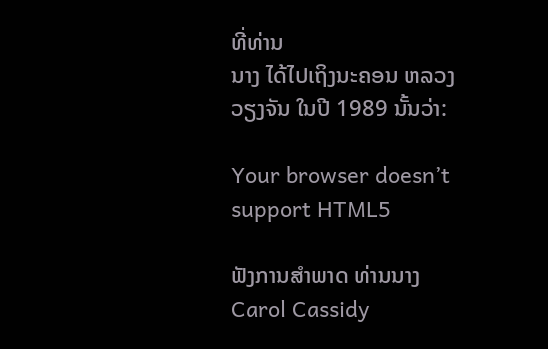ທີ່ທ່ານ
ນາງ ໄດ້ໄປເຖິງນະຄອນ ຫລວງວຽງຈັນ ໃນປີ 1989 ນັ້ນວ່າ:

Your browser doesn’t support HTML5

ຟັງການສໍາພາດ ທ່ານນາງ Carol Cassidy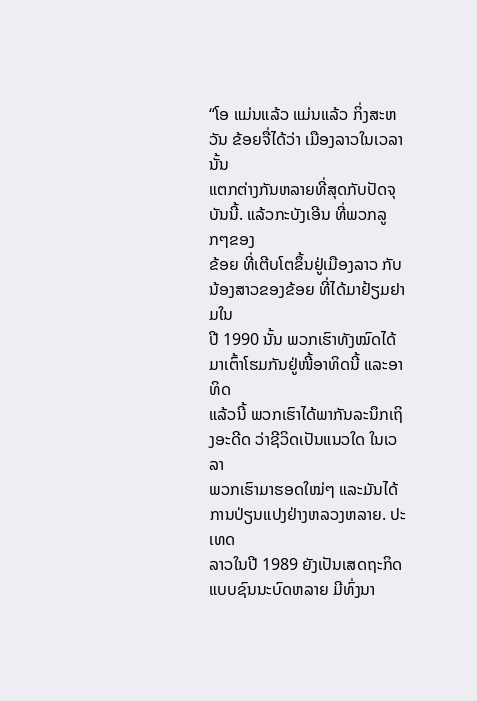“ໂອ ແມ່ນແລ້ວ ແມ່ນແລ້ວ ກິ່ງສະຫວັນ ຂ້ອຍຈື່ໄດ້ວ່າ ເມືອງລາວໃນເວລານັ້ນ
ແຕກຕ່າງກັນຫລາຍທີ່ສຸດກັບປັດຈຸບັນນີ້. ແລ້ວກະບັງເອີນ ທີ່ພວກລູກໆຂອງ
ຂ້ອຍ ທີ່ເຕີບໂຕຂຶ້ນຢູ່ເມືອງລາວ ກັບນ້ອງສາວຂອງຂ້ອຍ ທີ່ໄດ້ມາຢ້ຽມຢາມໃນ
ປີ 1990 ນັ້ນ ພວກເຮົາທັງໝົດໄດ້ມາເຕົ້າໂຮມກັນຢູ່ໜີ້ອາທິດນີ້ ແລະອາທິດ
ແລ້ວນີ້ ພວກເຮົາໄດ້ພາກັນລະນຶກເຖິງອະດີດ ວ່າຊີວິດເປັນແນວໃດ ໃນເວລາ
ພວກເຮົາມາຮອດໃໝ່ໆ ແລະມັນໄດ້ການປ່ຽນແປງຢ່າງຫລວງຫລາຍ. ປະເທດ
ລາວໃນປີ 1989 ຍັງເປັນເສດຖະກິດແບບຊົນນະບົດຫລາຍ ມີທົ່ງນາ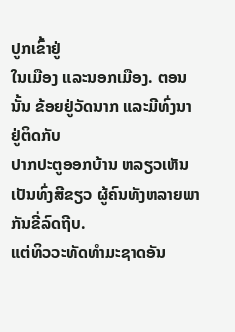ປູກເຂົ້າຢູ່
ໃນເມືອງ ແລະນອກເມືອງ. ຕອນນັ້ນ ຂ້ອຍຢູ່ວັດນາກ ແລະມີທົ່ງນາຢູ່ຕິດກັບ
ປາກປະຕູອອກບ້ານ ຫລຽວເຫັນເປັນທົ່ງສີຂຽວ ຜູ້ຄົນທັງຫລາຍພາກັນຂີ່ລົດຖີບ.
ແຕ່ທິວວະທັດທໍາມະຊາດອັນ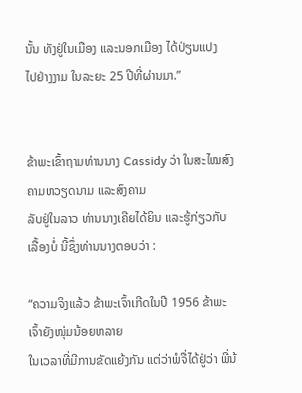ນັ້ນ ທັງຢູ່ໃນເມືອງ ແລະນອກເມືອງ ໄດ້ປ່ຽນແປງ
ໄປຢ່າງງາມ ໃນລະຍະ 25 ປີທີ່ຜ່ານມາ.”


ຂ້າພະເຂົ້າຖາມທ່ານນາງ Cassidy ວ່າ ໃນສະໄໝສົງຄາມຫວຽດນາມ ແລະສົງຄາມ
ລັບຢູ່ໃນລາວ ທ່ານນາງເຄີຍໄດ້ຍິນ ແລະຮູ້ກ່ຽວກັບເລື້ອງບໍ່ ນີ້ຊຶ່ງທ່ານນາງຕອບວ່າ :

“ຄວາມຈິງແລ້ວ ຂ້າພະເຈົ້າເກີດໃນປີ 1956 ຂ້າພະເຈົ້າຍັງໜຸ່ມນ້ອຍຫລາຍ
ໃນເວລາທີ່ມີການຂັດແຍ້ງກັນ ແຕ່ວ່າພໍຈື່ໄດ້ຢູ່ວ່າ ພີ່ນ້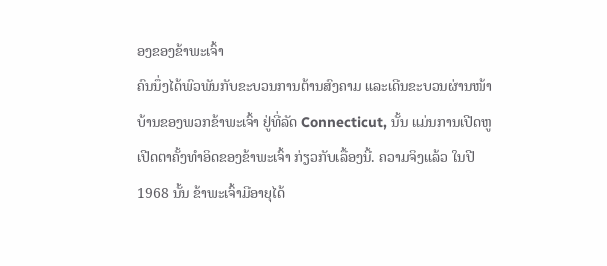ອງຂອງຂ້າພະເຈົ້າ
ຄົນນຶ່ງໄດ້ພົວພັນກັບຂະບວນການຕ້ານສົງຄາມ ແລະເດີນຂະບວນຜ່ານໜ້າ
ບ້ານຂອງພວກຂ້າພະເຈົ້າ ຢູ່ທີ່ລັດ Connecticut, ນັ້ນ ແມ່ນການເປີດຫູ
ເປີດຕາຄັ້ງທໍາອິດຂອງຂ້າພະເຈົ້າ ກ່ຽວກັບເລື້ອງນີ້. ຄວາມຈິງແລ້ວ ໃນປີ
1968 ນັ້ນ ຂ້າພະເຈົ້າມີອາຍຸໄດ້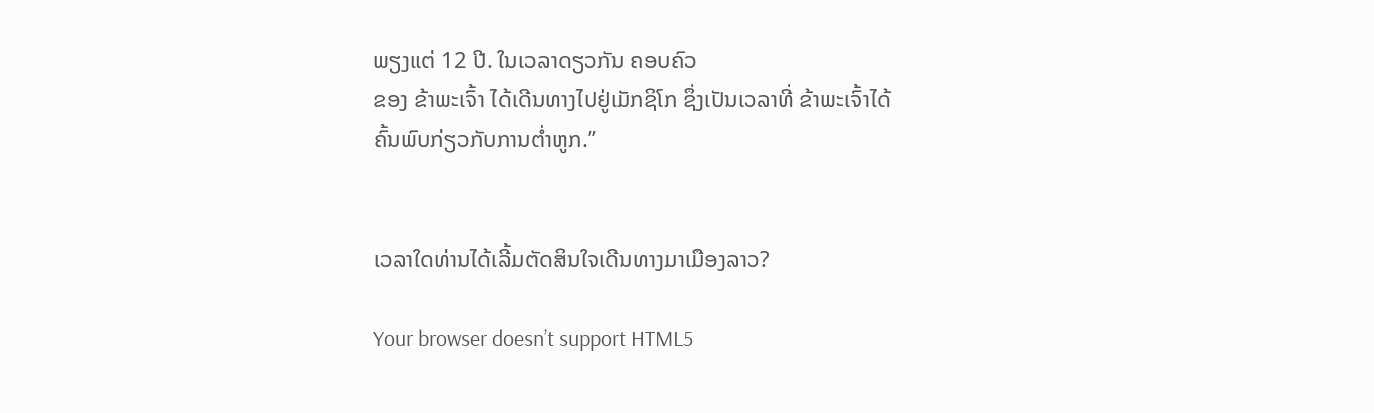ພຽງແຕ່ 12 ປີ. ໃນເວລາດຽວກັນ ຄອບຄົວ
ຂອງ ຂ້າພະເຈົ້າ ໄດ້ເດີນທາງໄປຢູ່ເມັກຊິໂກ ຊຶ່ງເປັນເວລາທີ່ ຂ້າພະເຈົ້າໄດ້
ຄົ້ນພົບກ່ຽວກັບການຕໍ່າຫູກ.”


ເວລາໃດທ່ານໄດ້ເລີ້ມຕັດສິນໃຈເດີນທາງມາເມືອງລາວ?

Your browser doesn’t support HTML5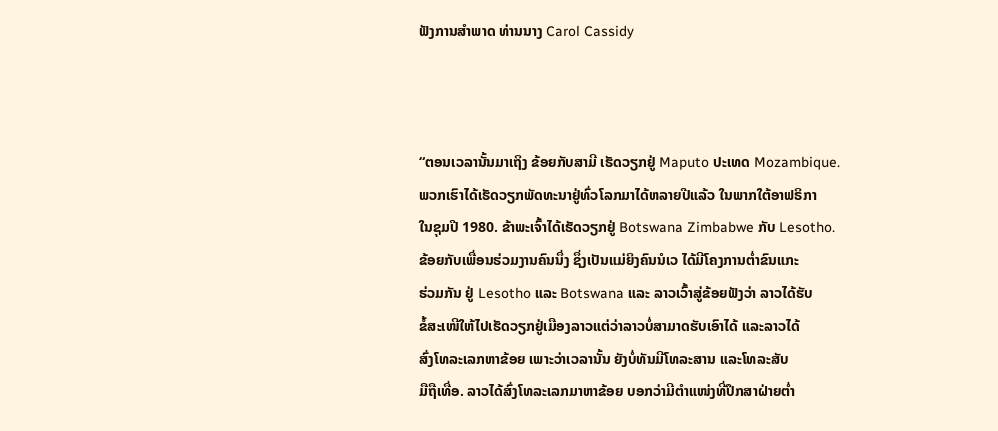ຟັງການສໍາພາດ ທ່ານນາງ Carol Cassidy



“ຕອນເວລານັ້ນມາເຖິງ ຂ້ອຍກັບສາມີ ເຮັດວຽກຢູ່ Maputo ປະເທດ Mozambique.
ພວກເຮົາໄດ້ເຮັດວຽກພັດທະນາຢູ່ທົ່ວໂລກມາໄດ້ຫລາຍປີແລ້ວ ໃນພາກໃຕ້ອາຟຣິກາ
ໃນຊຸມປີ 1980. ຂ້າພະເຈົ້າໄດ້ເຮັດວຽກຢູ່ Botswana Zimbabwe ກັບ Lesotho.
ຂ້ອຍກັບເພື່ອນຮ່ວມງານຄົນນຶ່ງ ຊຶ່ງເປັນແມ່ຍິງຄົນນໍເວ ໄດ້ມີໂຄງການຕ່ຳຂົນແກະ
ຮ່ວມກັນ ຢູ່ Lesotho ແລະ Botswana ແລະ ລາວເວົ້າສູ່ຂ້ອຍຟັງວ່າ ລາວໄດ້ຮັບ
ຂໍ້ສະເໜີໃຫ້ໄປເຮັດວຽກຢູ່ເມືອງລາວແຕ່ວ່າລາວບໍ່ສາມາດຮັບເອົາໄດ້ ແລະລາວໄດ້
ສົ່ງໂທລະເລກຫາຂ້ອຍ ເພາະວ່າເວລານັ້ນ ຍັງບໍ່ທັນມີໂທລະສານ ແລະໂທລະສັບ
ມືຖືເທື່ອ. ລາວໄດ້ສົ່ງໂທລະເລກມາຫາຂ້ອຍ ບອກວ່າມີຕໍາແໜ່ງທີ່ປຶກສາຝ່າຍຕ່ຳ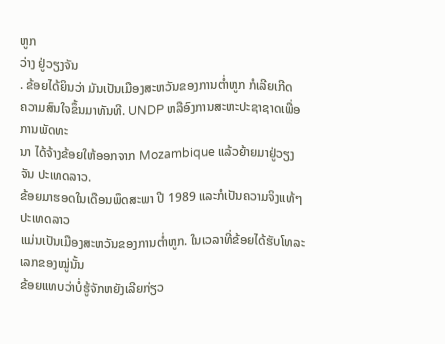ຫູກ
ວ່າງ ຢູ່ວຽງຈັນ
. ຂ້ອຍໄດ້ຍິນວ່າ ມັນເປັນເມືອງສະຫວັນຂອງການຕ່ຳຫູກ ກໍເລີຍເກີດ
ຄວາມສົນໃຈຂຶ້ນມາທັນທີ. UNDP ຫລືອົງການສະຫະປະຊາຊາດເພື່ອການພັດທະ
ນາ ໄດ້ຈ້າງຂ້ອຍໃຫ້ອອກຈາກ Mozambique ແລ້ວຍ້າຍມາຢູ່ວຽງຈັນ ປະເທດລາວ.
ຂ້ອຍມາຮອດໃນເດືອນພຶດສະພາ ປີ 1989 ແລະກໍເປັນຄວາມຈິງແທ້ໆ ປະເທດລາວ
ແມ່ນເປັນເມືອງສະຫວັນຂອງການຕ່ຳຫູກ. ໃນເວລາທີ່ຂ້ອຍໄດ້ຮັບໂທລະເລກຂອງໝູ່ນັ້ນ
ຂ້ອຍແທບວ່າບໍ່ຮູ້ຈັກຫຍັງເລີຍກ່ຽວ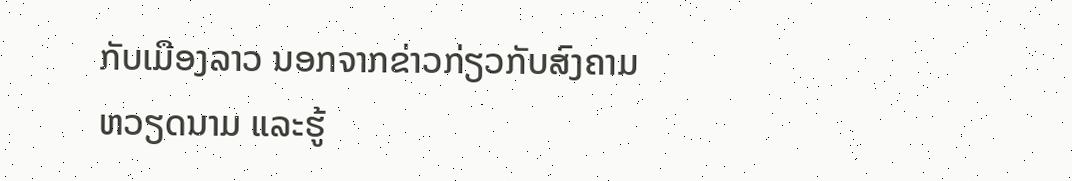ກັບເມືອງລາວ ນອກຈາກຂ່າວກ່ຽວກັບສົງຄາມ
ຫວຽດນາມ ແລະຮູ້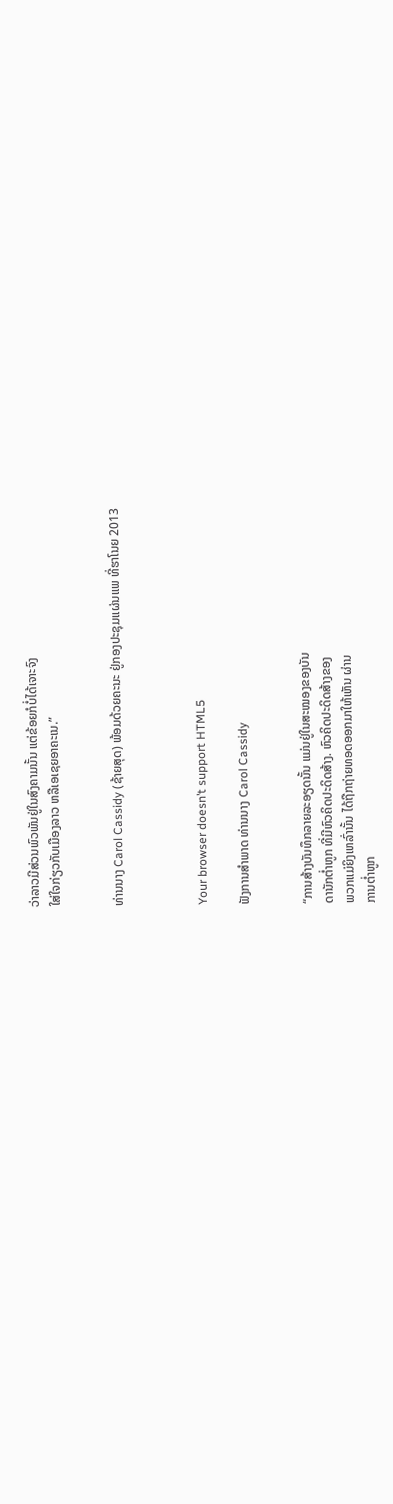ວ່າລາວມີສ່ວນພົວພັນຢູ່ໃນສົງຄາມນັ້ນ ແຕ່ຂ້ອຍກໍບໍ່ໄດ້ເຈາະຈົງ
ໃສ່ໃຈກ່ຽວກັບເມືອງລາວ ຫລືເອເຊຍອາຄະເນ.”


ທ່ານນາງ Carol Cassidy (ຊ້າຍສຸດ) ພ້ອມດ້ວຍຄະນະ ຢູ່ກອງປະຊຸມແຜ່ນແພ ທີ່ຮາໂນຍ 2013



Your browser doesn’t support HTML5

ຟັງການສໍາພາດ ທ່ານນາງ Carol Cassidy


“ການສ້າງບັນທຶກລາຍລະອຽດນັ້ນ ແມ່ນຢູ່ໃນສະໝອງຂອງບັນ
ດານັກຕໍ່າຫູກ ທີ່ມີຫົວຄິດປະດິດສ້າງ. ຫົວຄິດປະດິດສ້າງຂອງ
ພວກແມ່ຍິງເຫລົ່ານັ້ນ ໄດ້ຖືກຖ່າຍທອດອອກມາໃຫ້ເຫັນ ຜ່ານ
ການຕໍ່າຫູກ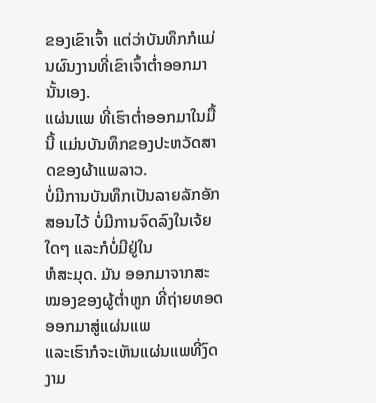ຂອງເຂົາເຈົ້າ ແຕ່ວ່າບັນທຶກກໍແມ່ນຜົນງານທີ່ເຂົາເຈົ້າຕໍ່າອອກມານັ້ນເອງ.
ແຜ່ນແພ ທີ່ເຮົາຕໍ່າອອກມາໃນມື້ນີ້ ແມ່ນບັນທຶກຂອງປະຫວັດສາດຂອງຜ້າແພລາວ.
ບໍ່ມີການບັນທຶກເປັນລາຍລັກອັກສອນໄວ້ ບໍ່ມີການຈົດລົງໃນເຈ້ຍໃດໆ ແລະກໍບໍ່ມີຢູ່ໃນ
ຫໍສະມຸດ. ມັນ ອອກມາຈາກສະໝອງຂອງຜູ້ຕໍ່າຫູກ ທີ່ຖ່າຍທອດອອກມາສູ່ແຜ່ນແພ
ແລະເຮົາກໍຈະເຫັນແຜ່ນແພທີ່ງົດງາມ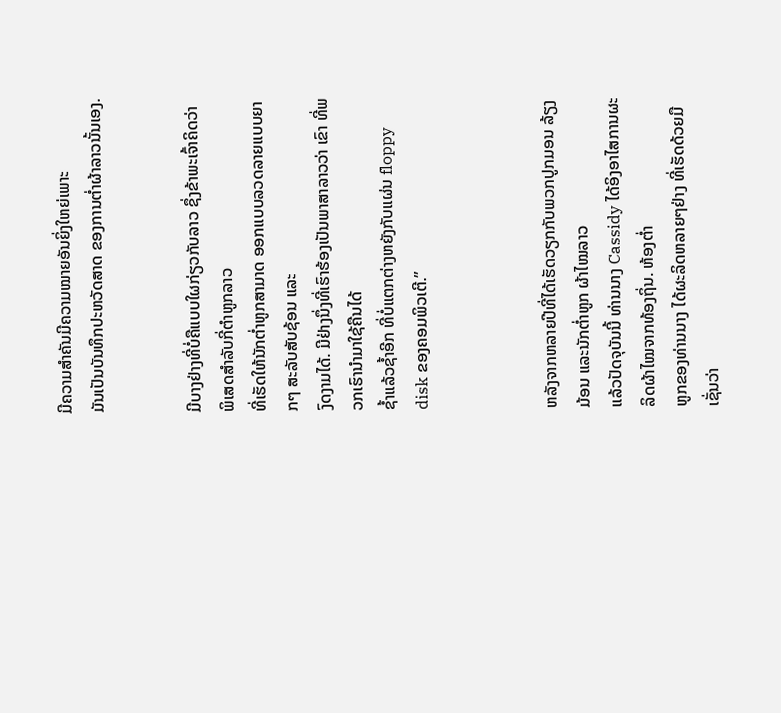ມີຄວາມສໍາຄັນມີຄວາມໝາຍອັນຍິ່ງໃຫຍ່ເພາະ
ມັນເປັນບັນທຶກປະຫວັດສາດ ຂອງການຕໍ່າຜ້າລາວນັ້ນເອງ.


ມີບາງຢ່າງທີ່ບໍ່ຄືແບບໃຜກ່ຽວກັບລາວ ຊຶ່ງຂ້າພະເຈົ້າຄິດວ່າ ພິເສດສໍາລັບກີ່ຕໍາຫູກລາວ
ທີ່ເຮັດໃຫ້ນັກຕໍ່າຫູກສາມາດ ອອກແບບລວດລາຍແບບຍາກໆ ສະລັບສັບຊ້ອນ ແລະ
ງົດງາມໄດ້. ມີຢ່າງນຶ່ງທີ່ເຮົາຮ້ອງເປັນພາສາລາວວ່າ ເຂົາ ທີ່ພວກເຮົານໍາມາໃຊ້ຄືນໄດ້
ຊໍ້າແລ້ວຊໍ້າອີກ ທີ່ບໍ່ແຕກຕ່າງຫຍັງກັບແຜ່ນ floppy disk ຂອງຄອມພິວເຕີ.”



ຫລັງຈາກຫລາຍປີທີ່ໄດ້ເຮັດວຽກກັບພວກປູກມອນ ລ້ຽງມ້ອນ ແລະນັກຕ່ຳຫູກ ຜ້າໄໝລາວ
ແລ້ວປັດຈຸບັນນີ້ ທ່ານນາງ Cassidy ໄດ້ອິງອາໄສການຜະລິດຜ້າໄໝຈາກທ້ອງຖິ່ນ. ຫ້ອງຕ່ຳ
ຫູກຂອງທ່ານນາງ ໄດ້ຜະລິດຫລາຍໆຢ່າງ ທີ່ເຮັດດ້ວຍມື ເຊັ່ນວ່າ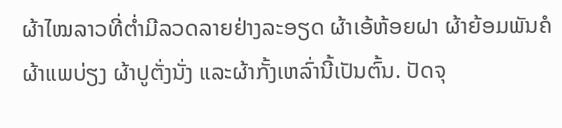ຜ້າໄໝລາວທີ່ຕ່ຳມີລວດລາຍຢ່າງລະອຽດ ຜ້າເອ້ຫ້ອຍຝາ ຜ້າຍ້ອມພັນຄໍ ຜ້າແພບ່ຽງ ຜ້າປູຕັ່ງນັ່ງ ແລະຜ້າກັ້ງເຫລົ່ານີ້ເປັນຕົ້ນ. ປັດຈຸ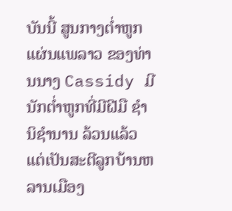ບັນນີ້ ສູນກາງຕ່ຳຫູກແຜ່ນແພລາວ ຂອງທ່ານນາງ Cassidy ມີນັກຕ່ຳຫູກທີ່ມີຝີມື ຊຳນິຊຳນານ ລ້ວນແລ້ວແຕ່ເປັນສະຕີລູກບ້ານຫລານເມືອງ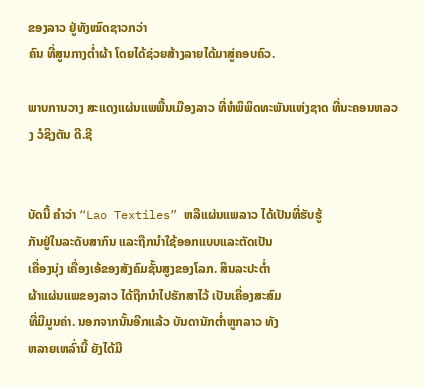ຂອງລາວ ຢູ່ທັງໝົດຊາວກວ່າ
ຄົນ ທີ່ສູນກາງຕໍ່າຜ້າ ໂດຍໄດ້ຊ່ວຍສ້າງລາຍໄດ້ມາສູ່ຄອບຄົວ.

ພາບການວາງ ສະແດງແຜ່ນແພພື້ນເມືອງລາວ ທີ່ຫໍພິພິດທະພັນແຫ່ງຊາດ ທີ່ນະຄອນຫລວງ ວໍຊິງຕັນ ດີ.ຊີ


ບັດນີ້ ຄຳວ່າ “Lao Textiles” ຫລືແຜ່ນແພລາວ ໄດ້ເປັນທີ່ຮັບຮູ້
ກັນຢູ່ໃນລະດັບສາກົນ ແລະຖືກນໍາໃຊ້ອອກແບບແລະຕັດເປັນ
ເຄື່ອງນຸ່ງ ເຄື່ອງເອ້ຂອງສັງຄົມຊັ້ນສູງຂອງໂລກ. ສິນລະປະຕໍ່າ
ຜ້າແຜ່ນແພຂອງລາວ ໄດ້ຖືກນໍາໄປຮັກສາໄວ້ ເປັນເຄື່ອງສະສົມ
ທີ່ມີມູນຄ່າ. ນອກຈາກນັ້ນອີກແລ້ວ ບັນດານັກຕໍ່າຫູກລາວ ທັງ
ຫລາຍເຫລົ່ານີ້ ຍັງໄດ້ມີ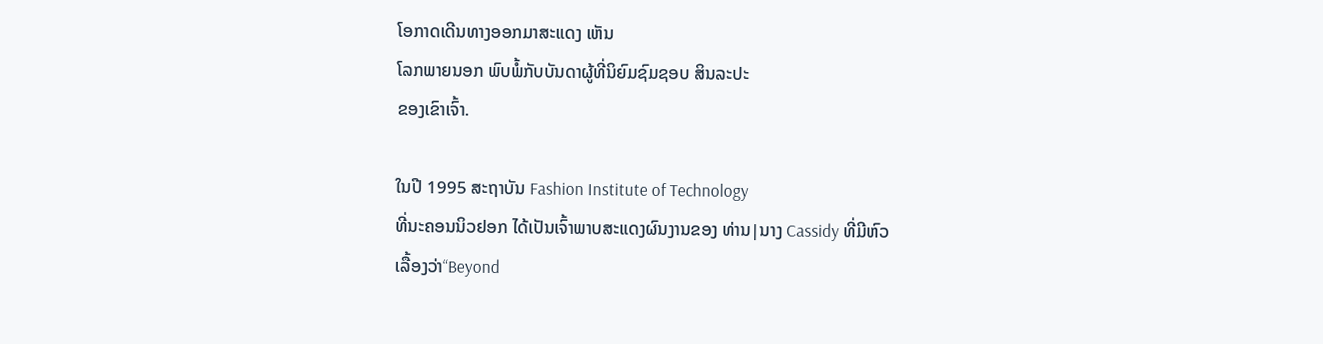ໂອກາດເດີນທາງອອກມາສະແດງ ເຫັນ
ໂລກພາຍນອກ ພົບພໍ້ກັບບັນດາຜູ້ທີ່ນິຍົມຊົມຊອບ ສິນລະປະ
ຂອງເຂົາເຈົ້າ.

ໃນປີ 1995 ສະຖາບັນ Fashion Institute of Technology
ທີ່ນະຄອນນິວຢອກ ໄດ້ເປັນເຈົ້າພາບສະແດງຜົນງານຂອງ ທ່ານ|ນາງ Cassidy ທີ່ມີຫົວ
ເລື້ອງວ່າ“Beyond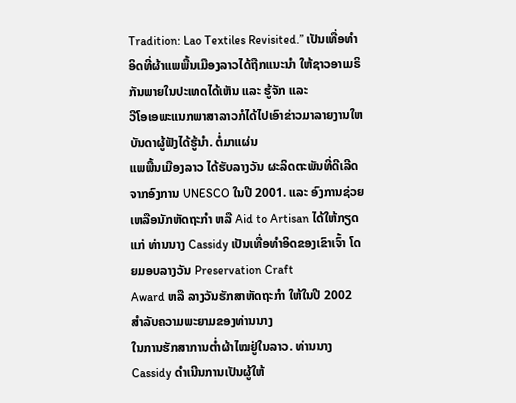Tradition: Lao Textiles Revisited.” ເປັນເທື່ອທໍາອິດທີ່ຜ້າແພພື້ນເມືອງລາວໄດ້ຖືກແນະນໍາ ໃຫ້ຊາວອາເມຣິກັນພາຍໃນປະເທດໄດ້ເຫັນ ແລະ ຮູ້ຈັກ ແລະ
ວີໂອເອພະແນກພາສາລາວກໍໄດ້ໄປເອົາຂ່າວມາລາຍງານໃຫບັນດາຜູ້ຟັງໄດ້ຮູ້ນໍາ. ຕໍ່ມາແຜ່ນ
ແພພື້ນເມືອງລາວ ໄດ້ຮັບລາງວັນ ຜະລິດຕະພັນທີ່ດີເລີດ ຈາກອົງການ UNESCO ໃນປີ 2001. ແລະ ອົງການຊ່ວຍເຫລືອນັກຫັດຖະກຳ ຫລື Aid to Artisan ໄດ້ໃຫ້ກຽດແກ່ ທ່ານນາງ Cassidy ເປັນເທື່ອທຳອິດຂອງເຂົາເຈົ້າ ໂດຍມອບລາງວັນ Preservation Craft
Award ຫລື ລາງວັນຮັກສາຫັດຖະກຳ ໃຫ້ໃນປີ 2002 ສໍາລັບຄວາມພະຍາມຂອງທ່ານນາງ
ໃນການຮັກສາການຕ່ຳຜ້າໄໝຢູ່ໃນລາວ. ທ່ານນາງ Cassidy ດຳເນີນການເປັນຜູ້ໃຫ້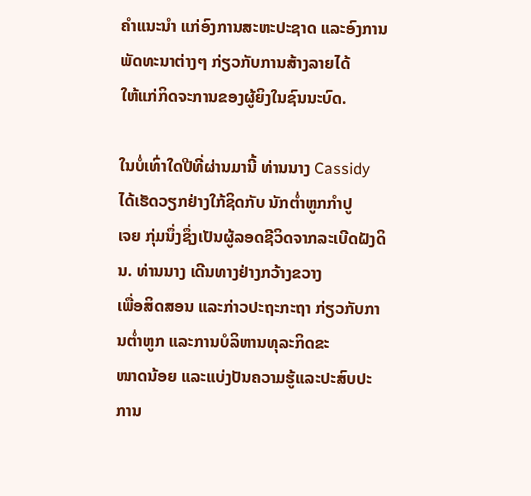ຄຳແນະນຳ ແກ່ອົງການສະຫະປະຊາດ ແລະອົງການພັດທະນາຕ່າງໆ ກ່ຽວກັບການສ້າງລາຍໄດ້
ໃຫ້ແກ່ກິດຈະການຂອງຜູ້ຍິງໃນຊົນນະບົດ.

ໃນບໍ່ເທົ່າໃດປີທີ່ຜ່ານມານີ້ ທ່ານນາງ Cassidy ໄດ້ເຮັດວຽກຢ່າງໃກ້ຊິດກັບ ນັກຕ່ຳຫູກກຳປູ
ເຈຍ ກຸ່ມນຶ່ງຊຶ່ງເປັນຜູ້ລອດຊີວິດຈາກລະເບີດຝັງດິນ. ທ່ານນາງ ເດີນທາງຢ່າງກວ້າງຂວາງ
ເພື່ອສິດສອນ ແລະກ່າວປະຖະກະຖາ ກ່ຽວກັບການຕ່ຳຫູກ ແລະການບໍລິຫານທຸລະກິດຂະ
ໜາດນ້ອຍ ແລະແບ່ງປັນຄວາມຮູ້ແລະປະສົບປະການ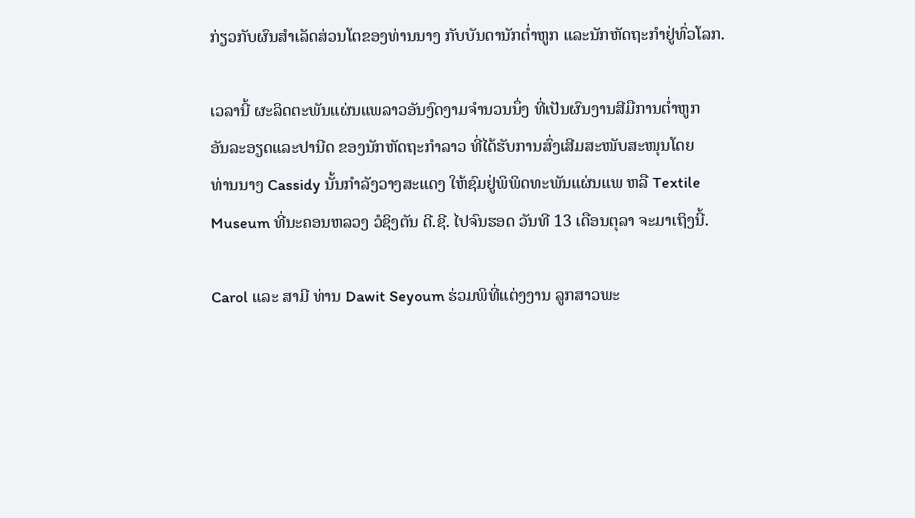ກ່ຽວກັບຜົນສໍາເລັດສ່ວນໂຕຂອງທ່ານນາງ ກັບບັນດານັກຕ່ຳຫູກ ແລະນັກຫັດຖະກໍາຢູ່ທົ່ວໂລກ.

ເວລານີ້ ຜະລິດຕະພັນແຜ່ນແພລາວອັນງົດງາມຈໍານວນນຶ່ງ ທີ່ເປັນຜົນງານສີມືການຕໍ່າຫູກ
ອັນລະອຽດແລະປານີດ ຂອງນັກຫັດຖະກໍາລາວ ທີ່ໄດ້ຮັບການສົ່ງເສີມສະໜັບສະໜຸນໂດຍ
ທ່ານນາງ Cassidy ນັ້ນກໍາລັງວາງສະແດງ ໃຫ້ຊົມຢູ່ພິພິດທະພັນແຜ່ນແພ ຫລື Textile
Museum ທີ່ນະຄອນຫລວງ ວໍຊິງຕັນ ດີ.ຊີ. ໄປຈົນຮອດ ວັນທີ 13 ເດືອນຕຸລາ ຈະມາເຖິງນີ້.

Carol ແລະ ສາມີ ທ່ານ Dawit Seyoum ຮ່ວມພິທີ່ແຕ່ງງານ ລູກສາວພະ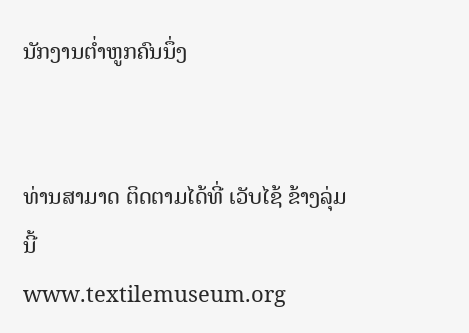ນັກງານຕໍ່າຫູກຄົນນຶ່ງ


ທ່ານສາມາດ ຕິດຕາມໄດ້ທີ່ ເວັບໄຊ້ ຂ້າງລຸ່ມນີ້
www.textilemuseum.org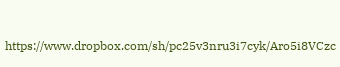https://www.dropbox.com/sh/pc25v3nru3i7cyk/Aro5i8VCzc